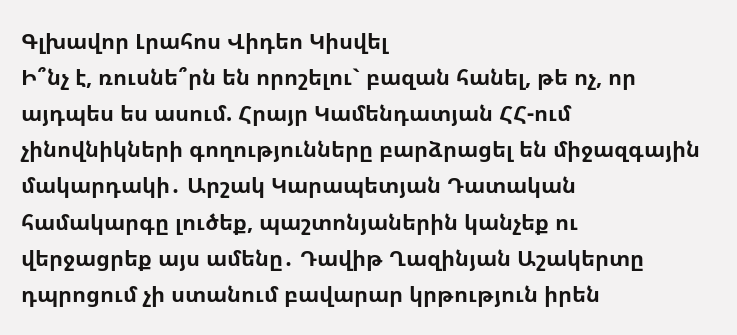Գլխավոր Լրահոս Վիդեո Կիսվել
Ի՞նչ է, ռուսնե՞րն են որոշելու` բազան հանել, թե ոչ, որ այդպես ես ասում. Հրայր Կամենդատյան ՀՀ-ում չինովնիկների գողությունները բարձրացել են միջազգային մակարդակի․ Արշակ Կարապետյան Դատական համակարգը լուծեք, պաշտոնյաներին կանչեք ու վերջացրեք այս ամենը․ Դավիթ Ղազինյան Աշակերտը դպրոցում չի ստանում բավարար կրթություն իրեն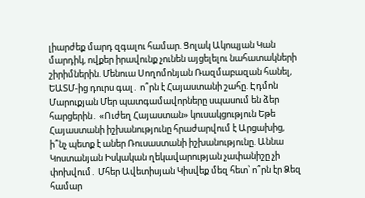լիարժեք մարդ զգալու համար. Ցոլակ Ակոպյան Կան մարդիկ, ովքեր իրավունք չունեն այցելելու նահատակների շիրիմներին. Մենուա Սողոմոնյան Ռազմաբազան հանել, ԵԱՏՄ-ից դուրս գալ․ ո՞րն է Հայաստանի շահը. Էդմոն Մարուքյան Մեր պատգամավորները սպասում են ձեր հարցերին․ «Ուժեղ Հայաստան» կուսակցություն Եթե Հայաստանի իշխանությունը հրաժարվում է Արցախից, ի՞նչ պետք է աներ Ռուսաստանի իշխանությունը. Աննա Կոստանյան Իսկական ղեկավարության չափանիշը չի փոխվում․ Մհեր Ավետիսյան Կիսվեք մեզ հետ՝ ո՞րն էր Ձեզ համար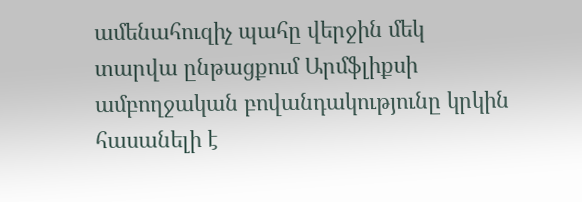ամենահուզիչ պահը վերջին մեկ տարվա ընթացքում Արմֆլիքսի ամբողջական բովանդակությունը կրկին հասանելի է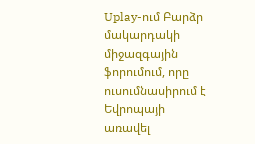Uplay-ում Բարձր մակարդակի միջազգային ֆորումում, որը ուսումնասիրում է Եվրոպայի առավել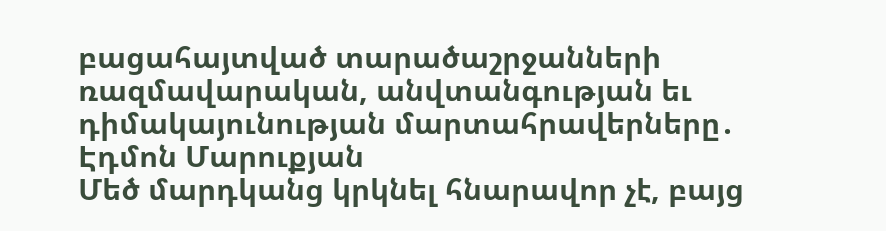բացահայտված տարածաշրջանների ռազմավարական, անվտանգության եւ դիմակայունության մարտահրավերները․ Էդմոն Մարուքյան
Մեծ մարդկանց կրկնել հնարավոր չէ, բայց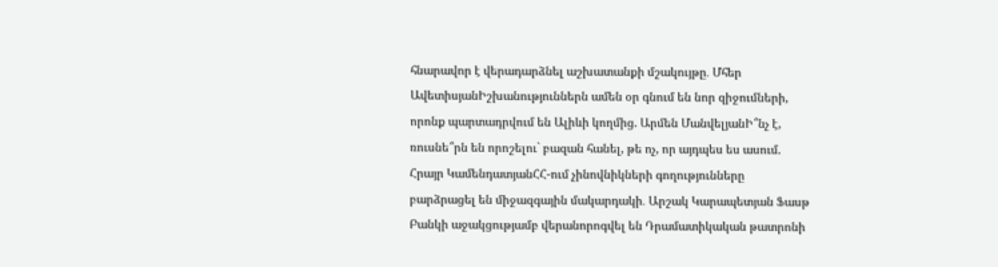հնարավոր է վերադարձնել աշխատանքի մշակույթը․ Մհեր ԱվետիսյանԻշխանություններն ամեն օր գնում են նոր զիջումների, որոնք պարտադրվում են Ալիևի կողմից. Արմեն ՄանվելյանԻ՞նչ է, ռուսնե՞րն են որոշելու` բազան հանել, թե ոչ, որ այդպես ես ասում. Հրայր ԿամենդատյանՀՀ-ում չինովնիկների գողությունները բարձրացել են միջազգային մակարդակի․ Արշակ Կարապետյան Ֆասթ Բանկի աջակցությամբ վերանորոգվել են Դրամատիկական թատրոնի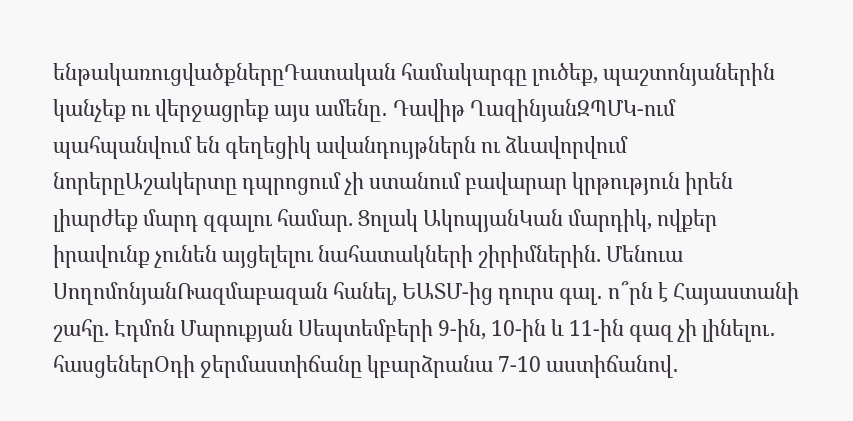ենթակառուցվածքներըԴատական համակարգը լուծեք, պաշտոնյաներին կանչեք ու վերջացրեք այս ամենը․ Դավիթ ՂազինյանԶՊՄԿ-ում պահպանվում են գեղեցիկ ավանդույթներն ու ձևավորվում նորերըԱշակերտը դպրոցում չի ստանում բավարար կրթություն իրեն լիարժեք մարդ զգալու համար. Ցոլակ ԱկոպյանԿան մարդիկ, ովքեր իրավունք չունեն այցելելու նահատակների շիրիմներին. Մենուա ՍողոմոնյանՌազմաբազան հանել, ԵԱՏՄ-ից դուրս գալ․ ո՞րն է Հայաստանի շահը. Էդմոն Մարուքյան Սեպտեմբերի 9-ին, 10-ին և 11-ին գազ չի լինելու․ հասցեներՕդի ջերմաստիճանը կբարձրանա 7-10 աստիճանով․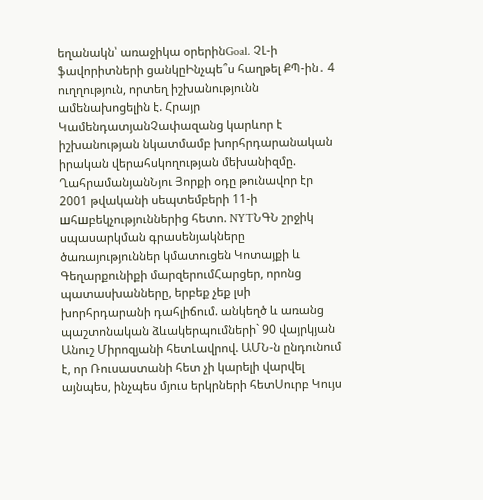եղանակն՝ առաջիկա օրերինGoal. ՉԼ-ի ֆավորիտների ցանկըԻնչպե՞ս հաղթել ՔՊ-ին․ 4 ուղղություն, որտեղ իշխանությունն ամենախոցելին է. Հրայր ԿամենդատյանՉափազանց կարևոր է իշխանության նկատմամբ խորհրդարանական իրական վերահսկողության մեխանիզմը. ՂահրամանյանՆյու Յորքի օդը թունավոր էր 2001 թվականի սեպտեմբերի 11-ի шհшբեկչություններից հետո. NYTՆԳՆ շրջիկ սպասարկման գրասենյակները ծառայություններ կմատուցեն Կոտայքի և Գեղարքունիքի մարզերումՀարցեր, որոնց պատասխանները, երբեք չեք լսի խորհրդարանի դահլիճում. անկեղծ և առանց պաշտոնական ձևակերպումների` 90 վայրկյան Անուշ Միրոզյանի հետԼավրով. ԱՄՆ-ն ընդունում է, որ Ռուսաստանի հետ չի կարելի վարվել այնպես, ինչպես մյուս երկրների հետՍուրբ Կույս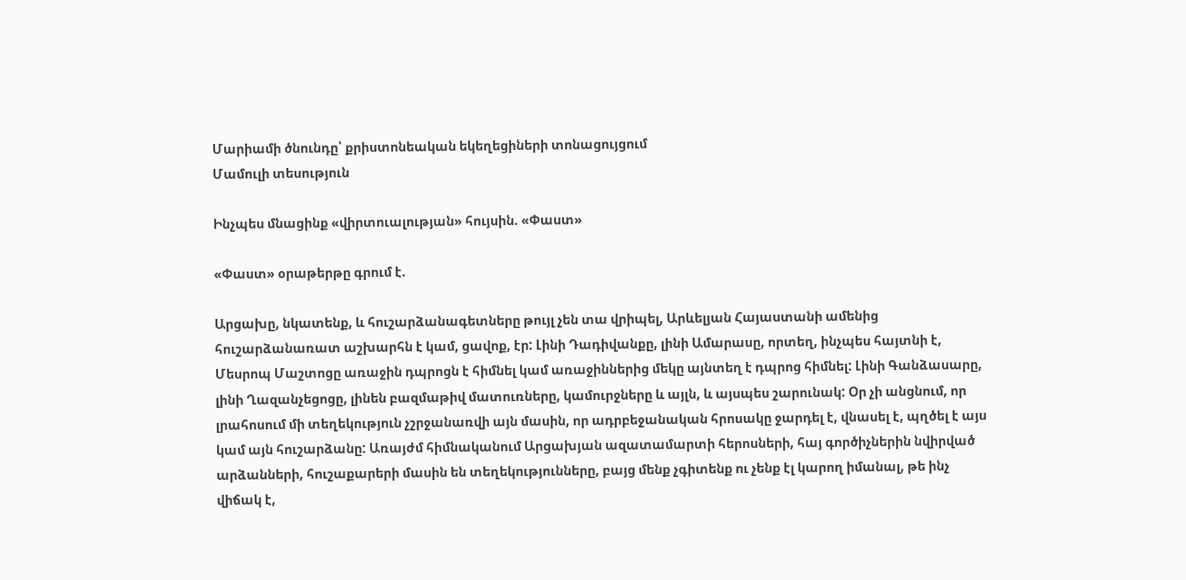Մարիամի ծնունդը՝ քրիստոնեական եկեղեցիների տոնացույցում
Մամուլի տեսություն

Ինչպես մնացինք «վիրտուալության» հույսին. «Փաստ»

«Փաստ» օրաթերթը գրում է.

Արցախը, նկատենք, և հուշարձանագետները թույլ չեն տա վրիպել, Արևելյան Հայաստանի ամենից հուշարձանառատ աշխարհն է կամ, ցավոք, էր: Լինի Դադիվանքը, լինի Ամարասը, որտեղ, ինչպես հայտնի է, Մեսրոպ Մաշտոցը առաջին դպրոցն է հիմնել կամ առաջիններից մեկը այնտեղ է դպրոց հիմնել: Լինի Գանձասարը, լինի Ղազանչեցոցը, լինեն բազմաթիվ մատուռները, կամուրջները և այլն, և այսպես շարունակ: Օր չի անցնում, որ լրահոսում մի տեղեկություն չշրջանառվի այն մասին, որ ադրբեջանական հրոսակը ջարդել է, վնասել է, պղծել է այս կամ այն հուշարձանը: Առայժմ հիմնականում Արցախյան ազատամարտի հերոսների, հայ գործիչներին նվիրված արձանների, հուշաքարերի մասին են տեղեկությունները, բայց մենք չգիտենք ու չենք էլ կարող իմանալ, թե ինչ վիճակ է,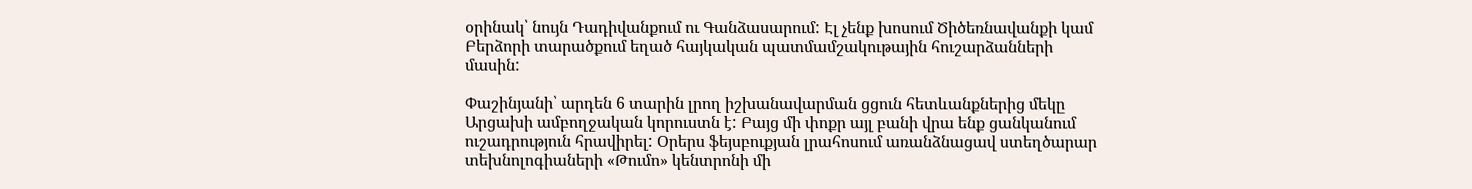օրինակ՝ նույն Դադիվանքում ու Գանձասարում: Էլ չենք խոսում Ծիծեռնավանքի կամ Բերձորի տարածքում եղած հայկական պատմամշակութային հուշարձանների մասին:

Փաշինյանի՝ արդեն 6 տարին լրող իշխանավարման ցցուն հետևանքներից մեկը Արցախի ամբողջական կորուստն է: Բայց մի փոքր այլ բանի վրա ենք ցանկանում ուշադրություն հրավիրել: Օրերս ֆեյսբուքյան լրահոսում առանձնացավ ստեղծարար տեխնոլոգիաների «Թումո» կենտրոնի մի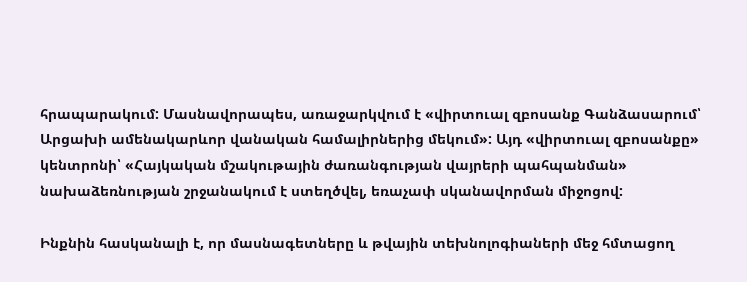հրապարակում: Մասնավորապես, առաջարկվում է «վիրտուալ զբոսանք Գանձասարում՝ Արցախի ամենակարևոր վանական համալիրներից մեկում»: Այդ «վիրտուալ զբոսանքը» կենտրոնի՝ «Հայկական մշակութային ժառանգության վայրերի պահպանման» նախաձեռնության շրջանակում է ստեղծվել, եռաչափ սկանավորման միջոցով:

Ինքնին հասկանալի է, որ մասնագետները և թվային տեխնոլոգիաների մեջ հմտացող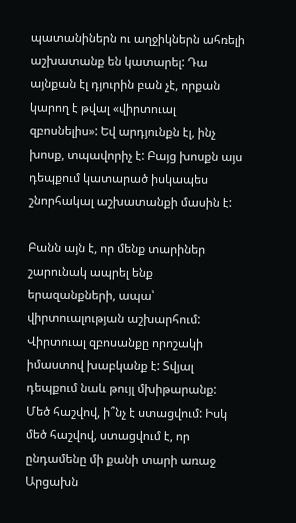պատանիներն ու աղջիկներն ահռելի աշխատանք են կատարել: Դա այնքան էլ դյուրին բան չէ, որքան կարող է թվալ «վիրտուալ զբոսնելիս»: Եվ արդյունքն էլ, ինչ խոսք, տպավորիչ է: Բայց խոսքն այս դեպքում կատարած իսկապես շնորհակալ աշխատանքի մասին է:

Բանն այն է, որ մենք տարիներ շարունակ ապրել ենք երազանքների, ապա՝ վիրտուալության աշխարհում: Վիրտուալ զբոսանքը որոշակի իմաստով խաբկանք է: Տվյալ դեպքում նաև թույլ մխիթարանք: Մեծ հաշվով, ի՞նչ է ստացվում: Իսկ մեծ հաշվով, ստացվում է, որ ընդամենը մի քանի տարի առաջ Արցախն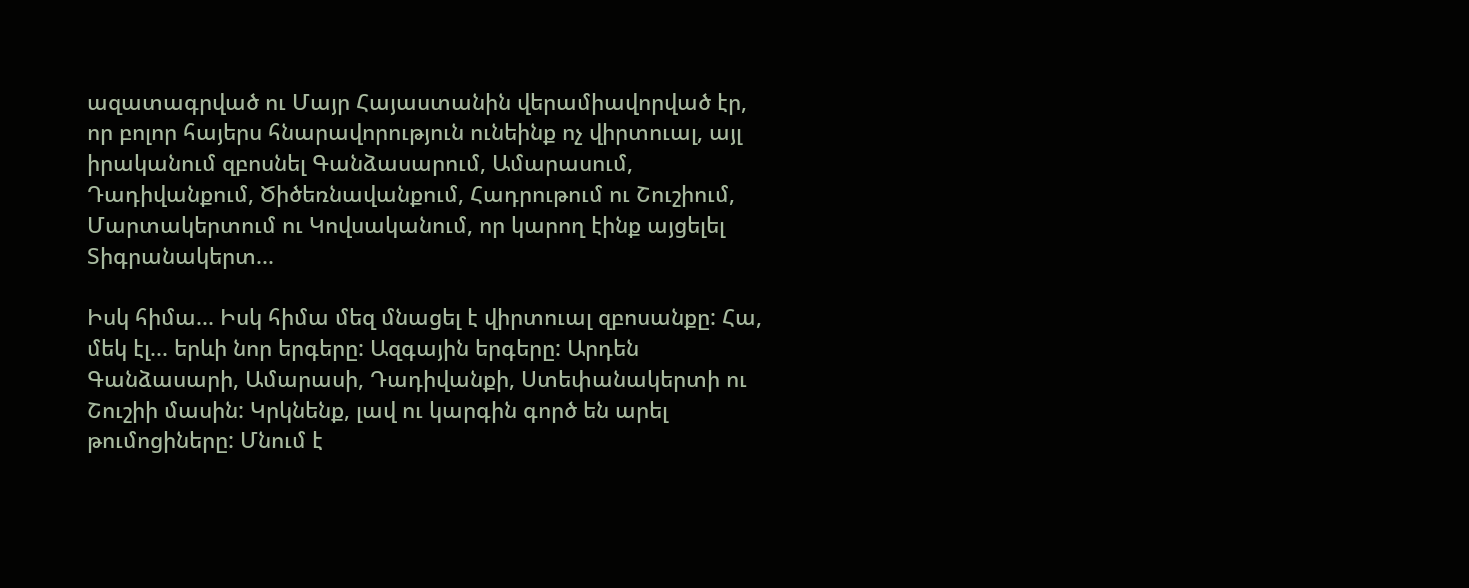ազատագրված ու Մայր Հայաստանին վերամիավորված էր, որ բոլոր հայերս հնարավորություն ունեինք ոչ վիրտուալ, այլ իրականում զբոսնել Գանձասարում, Ամարասում, Դադիվանքում, Ծիծեռնավանքում, Հադրութում ու Շուշիում, Մարտակերտում ու Կովսականում, որ կարող էինք այցելել Տիգրանակերտ...

Իսկ հիմա... Իսկ հիմա մեզ մնացել է վիրտուալ զբոսանքը: Հա, մեկ էլ... երևի նոր երգերը: Ազգային երգերը: Արդեն Գանձասարի, Ամարասի, Դադիվանքի, Ստեփանակերտի ու Շուշիի մասին: Կրկնենք, լավ ու կարգին գործ են արել թումոցիները: Մնում է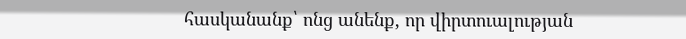հասկանանք՝ ոնց անենք, որ վիրտուալության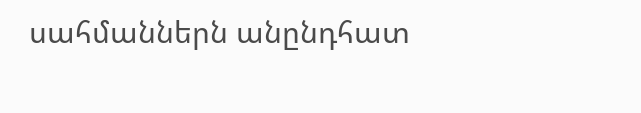սահմաններն անընդհատ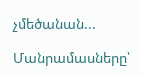չմեծանան...

Մանրամասները՝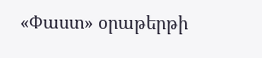«Փաստ» օրաթերթի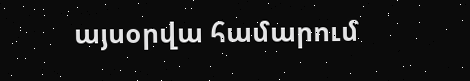այսօրվա համարում